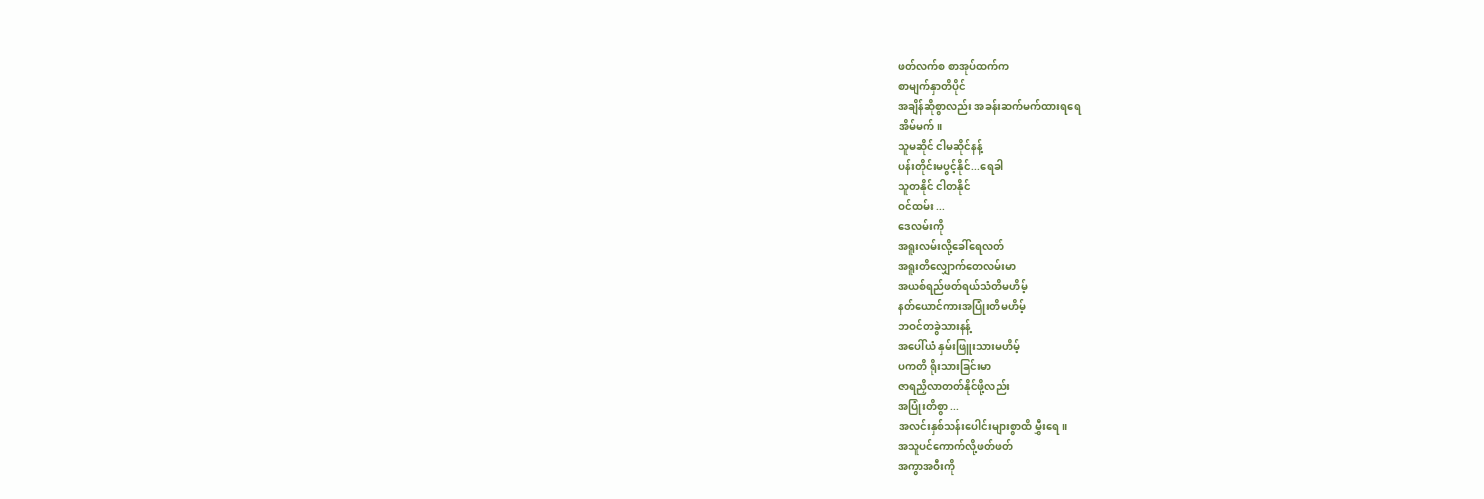ဖတ်လက်စ စာအုပ်ထက်က
စာမျက်နှာတိပိုင်
အချိန်ဆိုစွာလည်း အခန်းဆက်မက်ထားရရေ
အိမ်မက်။
သူမဆိုင် ငါမဆိုင်နန့်
ပန်းတိုင်းမပွင့်နိုင်...ရေခါ
သူတနိုင် ငါတနိုင်
ဝင်ထမ်း ...
ဒေလမ်းကို
အရူးလမ်းလို့ခေါ်ရေလတ်
အရူးတိလျှောက်တေလမ်းမာ
အယစ်ရည်ဖတ်ရယ်သံတိမဟိမ့်
နတ်ယောင်ကားအပြုံးတိမဟိမ့်
ဘဝင်တခွဲသားနန့်
အပေါ်ယံ နှမ်းဖြူးသားမဟိမ့်
ပကတိ ရိုးသားခြင်းမာ
ဇာရညှိလာတတ်နိုင်ဖို့လည်း
အပြုံးတိစွာ ...
အလင်းနှစ်သန်းပေါင်းများစွာထိ မွှီးရေ။
အသူပင်ကောက်လို့ဖတ်ဖတ်
အကွာအဝီးကို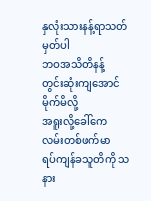နှလုံးသားနန့်ရာသတ်မှတ်ပါ
ဘဝအသိတိနန့်
တွင်းဆုံးကျအောင်မိုက်မိလို့
အရူးလို့ခေါ်ကေ
လမ်းတစ်ဖက်မာ
ရပ်ကျန်ခသူတိကို သနား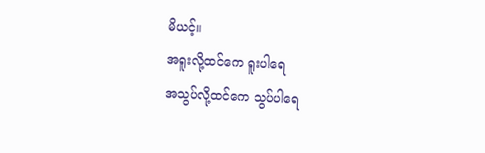မိယင့်။
အရူးလို့ထင်ကေ ရူးပါရေ
အသွပ်လို့ထင်ကေ သွပ်ပါရေ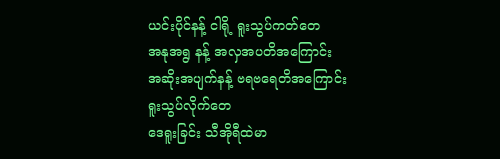ယင်းပိုင်နန့် ငါရို့ ရူးသွပ်ကတ်တေ
အနုအရွ နန့် အလှအပတိအကြောင်း
အဆိုးအပျက်နန့် ဗရဗရေတိအကြောင်း
ရူးသွပ်လိုက်တေ
ဒေရူးခြင်း သီအိုရီထဲမာ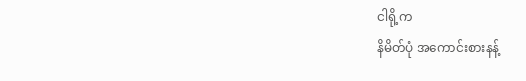ငါရို့က
နိမိတ်ပုံ အကောင်းစားနန့်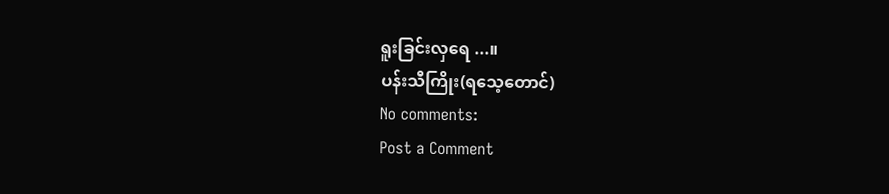ရူးခြင်းလှရေ ...။
ပန်းသီကြိုး(ရသေ့တောင်)
No comments:
Post a Comment